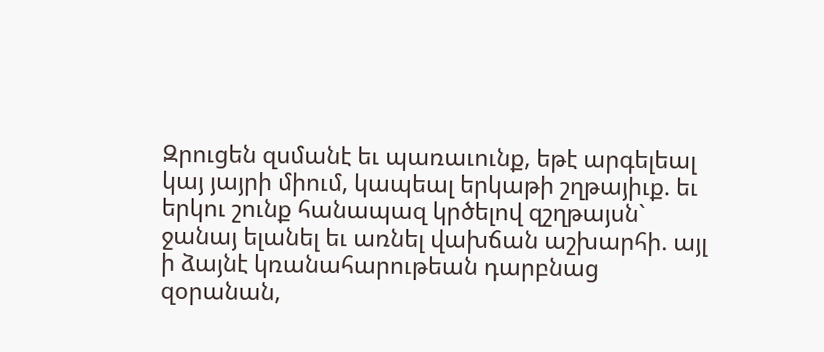Զրուցեն զսմանէ եւ պառաւունք, եթէ արգելեալ կայ յայրի միում, կապեալ երկաթի շղթայիւք. եւ երկու շունք հանապազ կրծելով զշղթայսն` ջանայ ելանել եւ առնել վախճան աշխարհի. այլ ի ձայնէ կռանահարութեան դարբնաց զօրանան,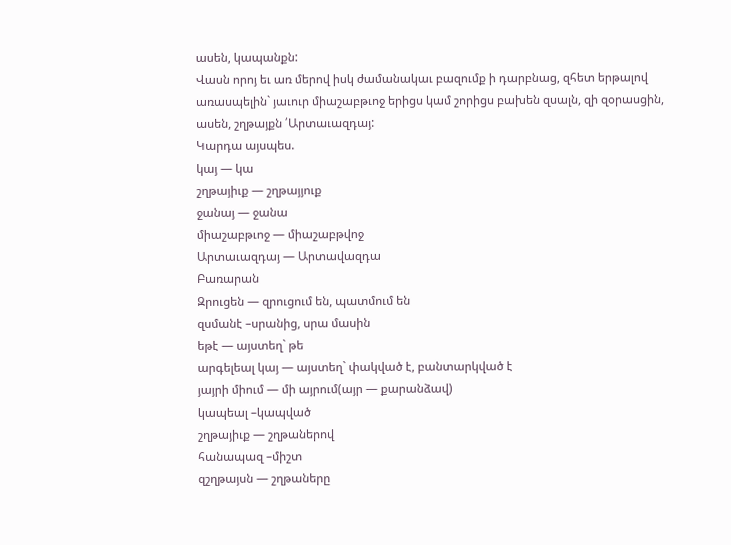ասեն, կապանքն:
Վասն որոյ եւ առ մերով իսկ ժամանակաւ բազումք ի դարբնաց, զհետ երթալով առասպելին` յաւուր միաշաբթւոջ երիցս կամ շորիցս բախեն զսալն, զի զօրասցին, ասեն, շղթայքն ՛Արտաւազդայ:
Կարդա այսպես.
կայ — կա
շղթայիւք — շղթայյուք
ջանայ — ջանա
միաշաբթւոջ — միաշաբթվոջ
Արտաւազդայ — Արտավազդա
Բառարան
Զրուցեն — զրուցում են, պատմում են
զսմանէ –սրանից, սրա մասին
եթէ — այստեղ` թե
արգելեալ կայ — այստեղ` փակված է, բանտարկված է
յայրի միում — մի այրում(այր — քարանձավ)
կապեալ –կապված
շղթայիւք — շղթաներով
հանապազ –միշտ
զշղթայսն — շղթաները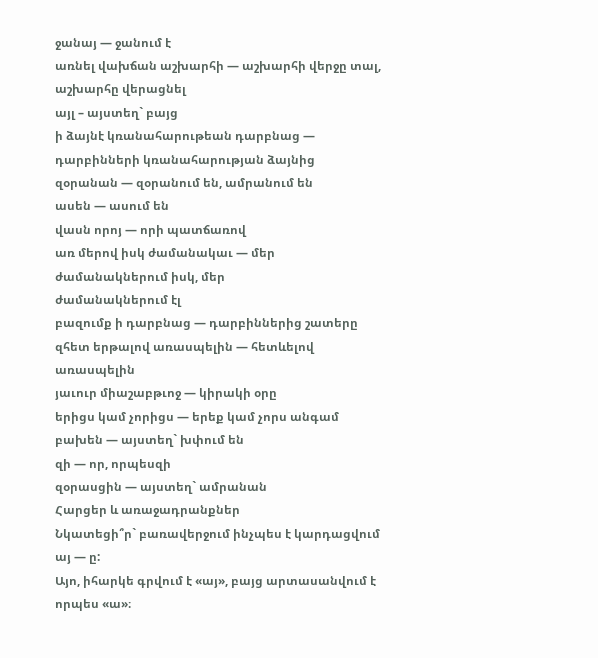ջանայ — ջանում է
առնել վախճան աշխարհի — աշխարհի վերջը տալ, աշխարհը վերացնել
այլ – այստեղ` բայց
ի ձայնէ կռանահարութեան դարբնաց — դարբինների կռանահարության ձայնից
զօրանան — զօրանում են, ամրանում են
ասեն — ասում են
վասն որոյ — որի պատճառով
առ մերով իսկ ժամանակաւ — մեր ժամանակներում իսկ, մեր
ժամանակներում էլ
բազումք ի դարբնաց — դարբիններից շատերը
զհետ երթալով առասպելին — հետևելով առասպելին
յաւուր միաշաբթւոջ — կիրակի օրը
երիցս կամ չորիցս — երեք կամ չորս անգամ
բախեն — այստեղ` խփում են
զի — որ, որպեսզի
զօրասցին — այստեղ` ամրանան
Հարցեր և առաջադրանքներ
Նկատեցի՞ր` բառավերջում ինչպես է կարդացվում այ — ը:
Այո, իհարկե գրվում է «այ», բայց արտասանվում է որպես «ա»։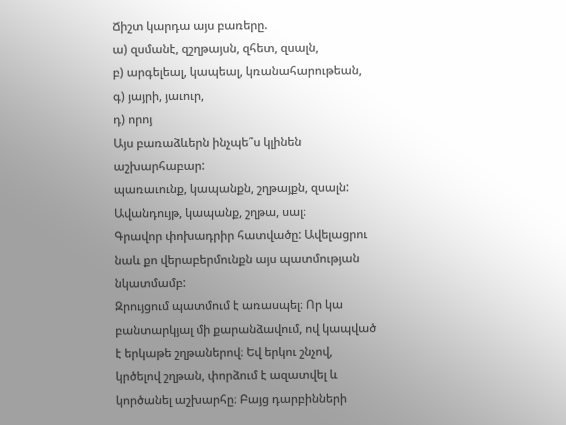Ճիշտ կարդա այս բառերը.
ա) զսմանէ, զշղթայսն, զհետ, զսալն,
բ) արգելեալ, կապեալ, կռանահարութեան,
գ) յայրի, յաւուր,
դ) որոյ
Այս բառաձևերն ինչպե՞ս կլինեն աշխարհաբար:
պառաւունք, կապանքն, շղթայքն, զսալն:
Ավանդույթ, կապանք, շղթա, սալ։
Գրավոր փոխադրիր հատվածը: Ավելացրու նաև քո վերաբերմունքն այս պատմության նկատմամբ:
Զրույցում պատմում է առասպել։ Որ կա բանտարկյալ մի քարանձավում, ով կապված է երկաթե շղթաներով։ Եվ երկու շնչով, կրծելով շղթան, փորձում է ազատվել և կործանել աշխարհը։ Բայց դարբինների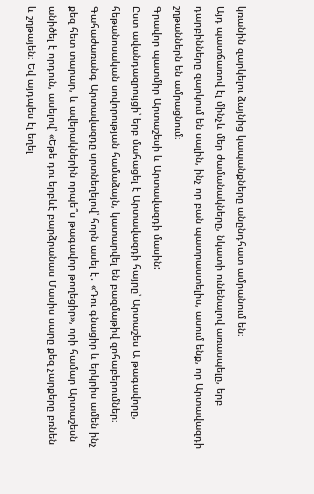կռանին զարկելու ձայնից կապանքները անընդհատ ամրանում են։
Այդ պատճառով էլ մինչև մեր ժամանակները, նկատի ունենալով առասպելը, երբ դարբինները զարկում են սալին, ինչ որ բան պատրաստելիս, ասում ենք, որ Արտավազդի շղթաններն են ամրացնում։
Գրավոր պատմիր Արտաշեսի և Արտավազդի մասին:
Ըստ ավանդազրույցի՝ երբ մահացել է Արտավազդի հայրը՝ Արտաշես Ա թագավորը, հեթանոսական սովորության համաձայն, կատարվել են բազմաթիվ զոհաբերումներ։ Գահաժառանգ Արտավազդը սրտնեղելով՝ հորն ասել է․ «Դու գնացիր և երկրիս ամեն ինչ քեզ հետ տարար, և ավերակներին որպե՞ս թագավոր թողեցիր», որի համար Արտաշեսն անիծել է որդուն, ասելով՝ «Եթե դու երբևէ բարձրանաս Մասիս սարը քեզ չարքերը բռնեն և շղթայեն։ Եվ այդպես էլ եղել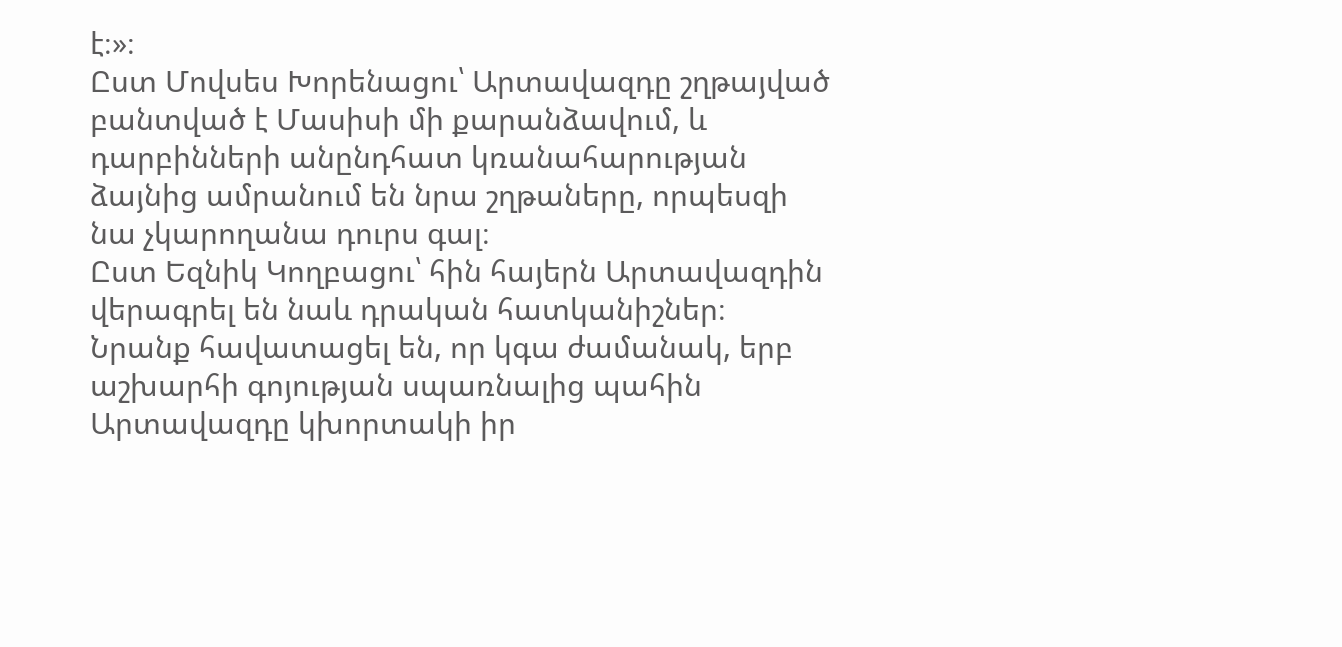է։»։
Ըստ Մովսես Խորենացու՝ Արտավազդը շղթայված բանտված է Մասիսի մի քարանձավում, և դարբինների անընդհատ կռանահարության ձայնից ամրանում են նրա շղթաները, որպեսզի նա չկարողանա դուրս գալ։
Ըստ Եզնիկ Կողբացու՝ հին հայերն Արտավազդին վերագրել են նաև դրական հատկանիշներ։ Նրանք հավատացել են, որ կգա ժամանակ, երբ աշխարհի գոյության սպառնալից պահին Արտավազդը կխորտակի իր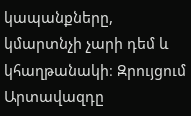կապանքները, կմարտնչի չարի դեմ և կհաղթանակի։ Զրույցում Արտավազդը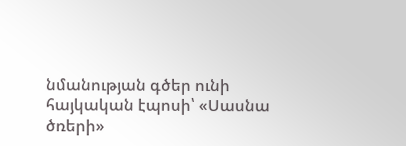նմանության գծեր ունի հայկական էպոսի՝ «Սասնա ծռերի»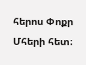հերոս Փոքր Մհերի հետ։